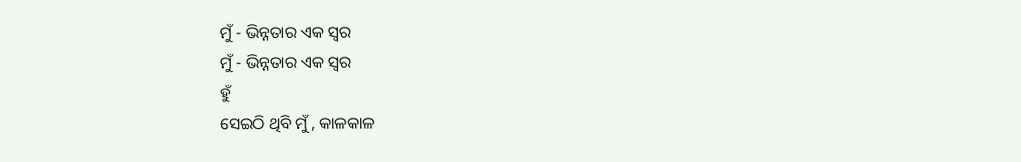ମୁଁ - ଭିନ୍ନତାର ଏକ ସ୍ୱର
ମୁଁ - ଭିନ୍ନତାର ଏକ ସ୍ୱର
ହୁଁ
ସେଇଠି ଥିବି ମୁଁ , କାଳକାଳ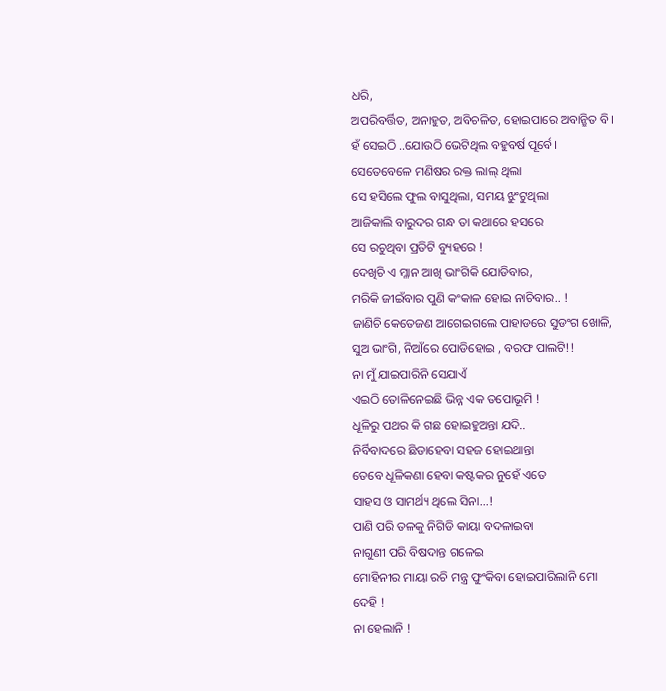ଧରି,
ଅପରିବର୍ତ୍ତିତ, ଅନାହୁତ, ଅବିଚଳିତ, ହୋଇପାରେ ଅବାନ୍ଛିତ ବି।
ହଁ ସେଇଠି ..ଯୋଉଠି ଭେଟିଥିଲ ବହୁବର୍ଷ ପୂର୍ବେ।
ସେତେବେଳେ ମଣିଷର ରକ୍ତ ଲାଲ୍ ଥିଲା
ସେ ହସିଲେ ଫୁଲ ବାସୁଥିଲା, ସମୟ ଝୁଂଟୁଥିଲା
ଆଜିକାଲି ବାରୁଦର ଗନ୍ଧ ତା କଥାରେ ହସରେ
ସେ ରଚୁଥିବା ପ୍ରତିଟି ବ୍ୟୁହରେ !
ଦେଖିଚି ଏ ମ୍ଳାନ ଆଖି ଭାଂଗିକି ଯୋଡିବାର,
ମରିକି ଜୀଇଁବାର ପୁଣି କଂକାଳ ହୋଇ ନାଚିବାର.. !
ଜାଣିଚି କେତେଜଣ ଆଗେଇଗଲେ ପାହାଡରେ ସୁଡଂଗ ଖୋଳି,
ସୁଅ ଭାଂଗି, ନିଆଁରେ ପୋଡିହୋଇ , ବରଫ ପାଲଟି!!
ନା ମୁଁ ଯାଇପାରିନି ସେଯାଏଁ
ଏଇଠି ତୋଳିନେଇଛି ଭିନ୍ନ ଏକ ତପୋଭୂମି !
ଧୂଳିରୁ ପଥର କି ଗଛ ହୋଇହୁଅନ୍ତା ଯଦି..
ନିର୍ବିବାଦରେ ଛିଡାହେବା ସହଜ ହୋଇଥାନ୍ତା
ତେବେ ଧୂଳିକଣା ହେବା କଷ୍ଟକର ନୁହେଁ ଏତେ
ସାହସ ଓ ସାମର୍ଥ୍ୟ ଥିଲେ ସିନା...!
ପାଣି ପରି ତଳକୁ ନିଗିଡି କାୟା ବଦଳାଇବା
ନାଗୁଣୀ ପରି ବିଷଦାନ୍ତ ଗଳେଇ
ମୋହିନୀର ମାୟା ରଚି ମନ୍ତ୍ର ଫୁଂକିବା ହୋଇପାରିଲାନି ମୋ ଦେହି !
ନା ହେଲାନି !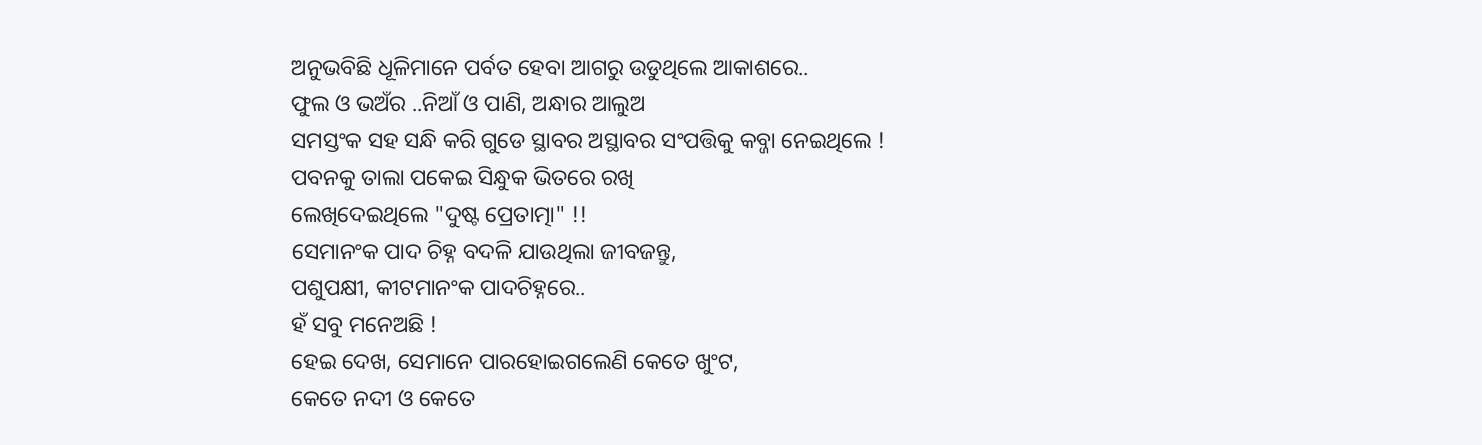ଅନୁଭବିଛି ଧୂଳିମାନେ ପର୍ବତ ହେବା ଆଗରୁ ଉଡୁଥିଲେ ଆକାଶରେ..
ଫୁଲ ଓ ଭଅଁର ..ନିଆଁ ଓ ପାଣି, ଅନ୍ଧାର ଆଲୁଅ
ସମସ୍ତଂକ ସହ ସନ୍ଧି କରି ଗୁଡେ ସ୍ଥାବର ଅସ୍ଥାବର ସଂପତ୍ତିକୁ କବ୍ଜା ନେଇଥିଲେ !
ପବନକୁ ତାଲା ପକେଇ ସିନ୍ଧୁକ ଭିତରେ ରଖି
ଲେଖିଦେଇଥିଲେ "ଦୁଷ୍ଟ ପ୍ରେତାତ୍ମା" !!
ସେମାନଂକ ପାଦ ଚିହ୍ନ ବଦଳି ଯାଉଥିଲା ଜୀବଜନ୍ତୁ,
ପଶୁପକ୍ଷୀ, କୀଟମାନଂକ ପାଦଚିହ୍ନରେ..
ହଁ ସବୁ ମନେଅଛି !
ହେଇ ଦେଖ, ସେମାନେ ପାରହୋଇଗଲେଣି କେତେ ଖୁଂଟ,
କେତେ ନଦୀ ଓ କେତେ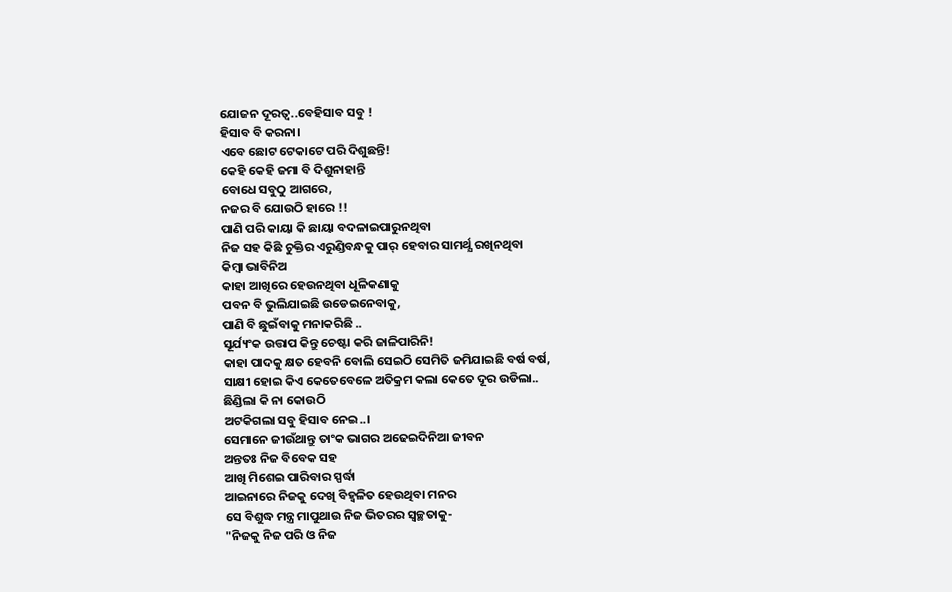ଯୋଜନ ଦୂରତ୍ୱ..ବେହିସାବ ସବୁ !
ହିସାବ ବି କରନା।
ଏବେ ଛୋଟ ଟେକାଟେ ପରି ଦିଶୁଛନ୍ତି!
କେହି କେହି ଜମା ବି ଦିଶୁନାହାନ୍ତି
ବୋଧେ ସବୁଠୁ ଆଗରେ,
ନଜର ବି ଯୋଉଠି ହାରେ !!
ପାଣି ପରି କାୟା କି ଛାୟା ବଦଳାଇପାରୁନଥିବା
ନିଜ ସହ କିଛି ଚୁକ୍ତିର ଏରୁଣ୍ଡିବନ୍ଧକୁ ପାର୍ ହେବାର ସାମର୍ଥ୍ଯ ରଖିନଥିବା
କିମ୍ବା ଭାବିନିଅ
କାହା ଆଖିରେ ହେଉନଥିବା ଧୂଳିକଣାକୁ
ପବନ ବି ଭୁଲିଯାଇଛି ଉଡେଇନେବାକୁ,
ପାଣି ବି ଛୁଇଁବାକୁ ମନାକରିଛି ..
ସୂର୍ଯ୍ୟଂକ ଉତ୍ତାପ କିନ୍ତୁ ଚେଷ୍ଟା କରି ଜାଳିପାରିନି!
କାହା ପାଦକୁ କ୍ଷତ ହେବନି ବୋଲି ସେଇଠି ସେମିତି ଜମିଯାଇଛି ବର୍ଷ ବର୍ଷ,
ସାକ୍ଷୀ ହୋଇ କିଏ କେତେବେଳେ ଅତିକ୍ରମ କଲା କେତେ ଦୂର ଉଡିଲା..
ଛିଣ୍ଡିଲା କି ନା କୋଉଠି
ଅଟକିଗଲା ସବୁ ହିସାବ ନେଇ..।
ସେମାନେ ଜୀଉଁଥାନ୍ତୁ ତାଂକ ଭାଗର ଅଢେଇଦିନିଆ ଜୀବନ
ଅନ୍ତତଃ ନିଜ ବିବେକ ସହ
ଆଖି ମିଶେଇ ପାରିବାର ସ୍ପର୍ଦ୍ଧା
ଆଇନାରେ ନିଜକୁ ଦେଖି ବିହ୍ୱଳିତ ହେଉଥିବା ମନର
ସେ ବିଶୁଦ୍ଧ ମନ୍ତ୍ର ମାପୁଥାଉ ନିଜ ଭିତରର ସ୍ୱଚ୍ଛତାକୁ-
"ନିଜକୁ ନିଜ ପରି ଓ ନିଜ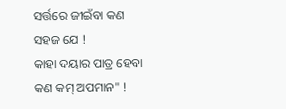ସର୍ତ୍ତରେ ଜୀଇଁବା କଣ ସହଜ ଯେ !
କାହା ଦୟାର ପାତ୍ର ହେବା କଣ କମ୍ ଅପମାନ" !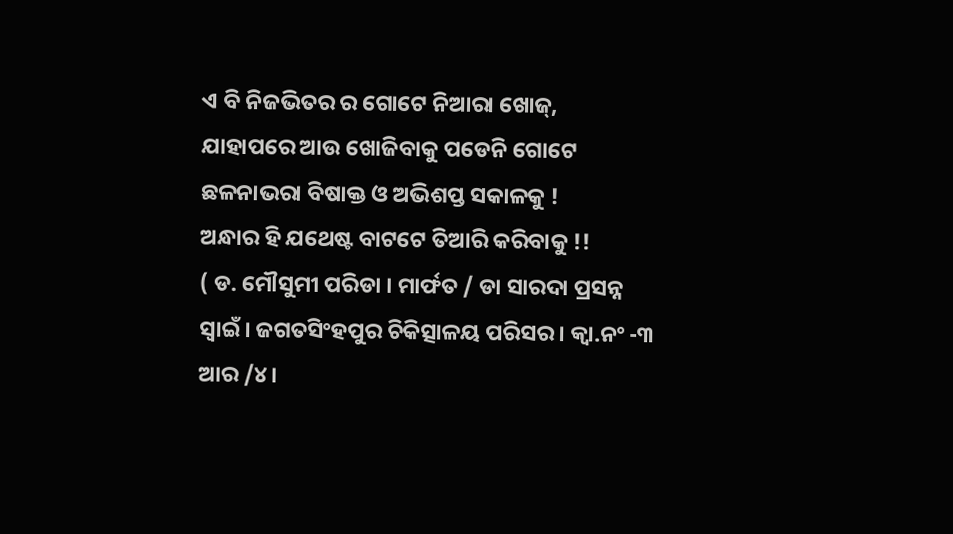ଏ ବି ନିଜଭିତର ର ଗୋଟେ ନିଆରା ଖୋଜ୍,
ଯାହାପରେ ଆଉ ଖୋଜିବାକୁ ପଡେନି ଗୋଟେ ଛଳନାଭରା ବିଷାକ୍ତ ଓ ଅଭିଶପ୍ତ ସକାଳକୁ !
ଅନ୍ଧାର ହି ଯଥେଷ୍ଟ ବାଟଟେ ତିଆରି କରିବାକୁ !!
( ଡ. ମୌସୁମୀ ପରିଡା । ମାର୍ଫତ / ଡା ସାରଦା ପ୍ରସନ୍ନ ସ୍ୱାଇଁ। ଜଗତସିଂହପୁର ଚିକିତ୍ସାଳୟ ପରିସର। କ୍ୱା.ନଂ -୩ ଆର /୪।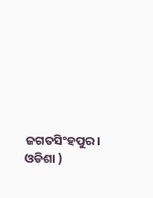ଜଗତସିଂହପୁର। ଓଡିଶା )